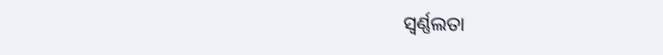ସ୍ୱର୍ଣ୍ଣଲତା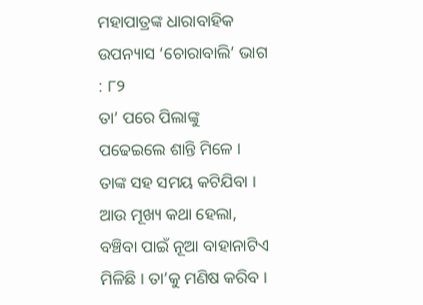ମହାପାତ୍ରଙ୍କ ଧାରାବାହିକ ଉପନ୍ୟାସ ‘ଚୋରାବାଲି’ ଭାଗ : ୮୨
ତା’ ପରେ ପିଲାଙ୍କୁ ପଢେଇଲେ ଶାନ୍ତି ମିଳେ । ତାଙ୍କ ସହ ସମୟ କଟିଯିବା । ଆଉ ମୂଖ୍ୟ କଥା ହେଲା, ବଞ୍ଚିବା ପାଇଁ ନୂଆ ବାହାନାଟିଏ ମିଳିଛି । ତା’କୁ ମଣିଷ କରିବ ।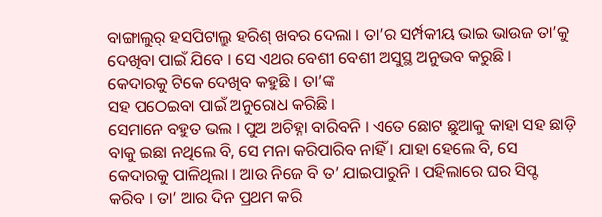ବାଙ୍ଗାଲୁର୍ ହସପିଟାଲ୍ରୁ ହରିଶ୍ ଖବର ଦେଲା । ତା’ର ସର୍ମ୍ପକୀୟ ଭାଇ ଭାଉଜ ତା’କୁ ଦେଖିବା ପାଇଁ ଯିବେ । ସେ ଏଥର ବେଶୀ ବେଶୀ ଅସୁସ୍ଥ ଅନୁଭବ କରୁଛି । କେଦାରକୁ ଟିକେ ଦେଖିବ କହୁଛି । ତା’ଙ୍କ
ସହ ପଠେଇବା ପାଇଁ ଅନୁରୋଧ କରିଛି ।
ସେମାନେ ବହୁତ ଭଲ । ପୁଅ ଅଚିହ୍ନା ବାରିବନି । ଏତେ ଛୋଟ ଛୁଆକୁ କାହା ସହ ଛାଡ଼ି ବାକୁ ଇଛା ନଥିଲେ ବି, ସେ ମନା କରିପାରିବ ନାହିଁ । ଯାହା ହେଲେ ବି, ସେ କେଦାରକୁ ପାଳିଥିଲା । ଆଉ ନିଜେ ବି ତ’ ଯାଇପାରୁନି । ପହିଲାରେ ଘର ସିପ୍ଟ କରିବ । ତା’ ଆର ଦିନ ପ୍ରଥମ କରି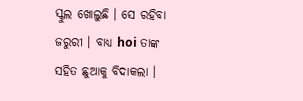ସ୍କୁଲ ଖୋଲୁଛି । ସେ ରହିବା ଜରୁରୀ । ବାଧ୍ୟ hoi ତାଙ୍କ ସହିତ ଛୁଆକୁ ବିଦାକଲା ।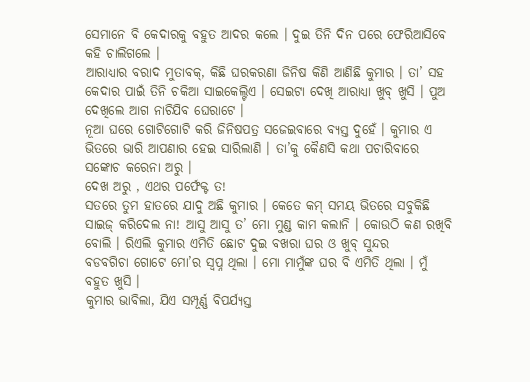ସେମାନେ ବି କେଦାରକୁ ବହୁତ ଆଦର କଲେ । ଦୁଇ ତିନି ଦିନ ପରେ ଫେରିଆସିବେ କହି ଚାଲିଗଲେ ।
ଆରାଧ୍ୟାର ବରାଦ ମୁତାବକ୍, କିଛି ଘରକରଣା ଜିନିଷ କିଣି ଆଣିଛି କୁମାର । ତା’ ସହ କେଦାର ପାଇଁ ତିନି ଚକିଆ ସାଇକେଲ୍ଟିଏ । ସେଇଟା ଦେଖି ଆରାଧ୍ୟା ଖୁବ୍ ଖୁସି । ପୁଅ ଦେଖିଲେ ଆଗ ନାଚିଯିବ ଘେରାଟେ ।
ନୂଆ ଘରେ ଗୋଟିଗୋଟି କରି ଜିନିଷପତ୍ର ସଜେଇବାରେ ବ୍ୟସ୍ତ ଦୁହେଁ । କୁମାର ଏ ଭିତରେ ଭାରି ଆପଣାର ହେଇ ସାରିଲାଣି । ତା’କୁ କୈଣସି କଥା ପଚାରିବାରେ ସଙ୍କୋଚ କରେନା ଅରୁ ।
ଦେଖ ଅରୁ , ଏଥର ପର୍ଫେକ୍ଟ ତ!
ସତରେ ତୁମ ହାତରେ ଯାଦୁ ଅଛି କୁମାର । କେତେ କମ୍ ସମୟ ଭିତରେ ସବୁକିଛି ସାଇଜ୍ କରିଦେଲ ନା! ଆସୁ ଆସୁ ତ’ ମୋ ମୁଣ୍ଡ କାମ କଲାନି । କୋଉଠି କଣ ରଖିବି ବୋଲି । ରିଏଲି କୁମାର ଏମିତି ଛୋଟ ଦୁଇ ବଖରା ଘର ଓ ଖୁବ୍ ସୁନ୍ଦର
ବଡବଗିଚା ଗୋଟେ ମୋ’ର ସ୍ୱପ୍ନ ଥିଲା । ମୋ ମାମୁଁଙ୍କ ଘର ବି ଏମିତି ଥିଲା । ମୁଁ ବହୁତ ଖୁସି ।
କୁମାର ଭାବିଲା, ଯିଏ ସମ୍ପୂର୍ଣ୍ଣ ବିପର୍ଯ୍ୟସ୍ତ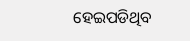ହେଇପଡିଥିବ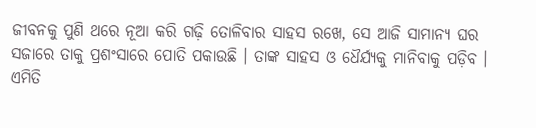ଜୀବନକୁ ପୁଣି ଥରେ ନୂଆ କରି ଗଢ଼ି ତୋଳିବାର ସାହସ ରଖେ, ସେ ଆଜି ସାମାନ୍ୟ ଘର ସଜାରେ ତାକୁ ପ୍ରଶଂସାରେ ପୋତି ପକାଉଛି । ତାଙ୍କ ସାହସ ଓ ଧୈର୍ଯ୍ୟକୁ ମାନିବାକୁ ପଡ଼ିବ ।
ଏମିତି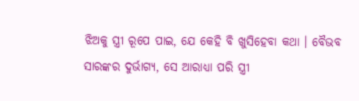ଝିଅକୁ ସ୍ତ୍ରୀ ରୂପେ ପାଇ, ଯେ କେହି ବି ଖୁସିହେବା କଥା । ବୈଭବ ସାରଙ୍କର ଦୁର୍ଭାଗ୍ୟ, ସେ ଆରାଧ୍ୟା ପରି ସ୍ତ୍ରୀ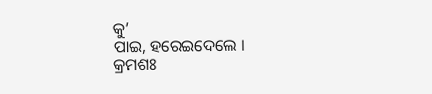କୁ’
ପାଇ, ହରେଇଦେଲେ ।
କ୍ରମଶଃ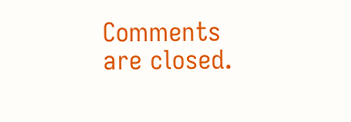Comments are closed.